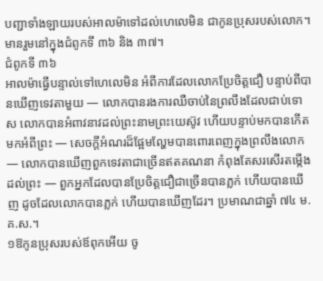បញ្ជាទាំងឡាយរបស់អាលម៉ាទៅដល់ហេលេមិន ជាកូនប្រុសរបស់លោក។
មានរួមនៅក្នុងជំពូកទី ៣៦ និង ៣៧។
ជំពូកទី ៣៦
អាលម៉ាធ្វើបន្ទាល់ទៅហេលេមិន អំពីការដែលលោកប្រែចិត្តជឿ បន្ទាប់ពីបានឃើញទេវតាមួយ — លោកបានរងការឈឺចាប់នៃព្រលឹងដែលជាប់ទោស លោកបានអំពាវនាវដល់ព្រះនាមព្រះយេស៊ូវ ហើយបន្ទាប់មកបានកើតមកអំពីព្រះ — សេចក្ដីអំណរដ៏ផ្អែមល្ហែមបានពោរពេញក្នុងព្រលឹងលោក — លោកបានឃើញពួកទេវតាជាច្រើនឥតគណនា កំពុងតែសរសើរតម្កើងដល់ព្រះ — ពួកអ្នកដែលបានប្រែចិត្តជឿជាច្រើនបានភ្លក់ ហើយបានឃើញ ដូចដែលលោកបានភ្លក់ ហើយបានឃើញដែរ។ ប្រមាណជាឆ្នាំ ៧៤ ម.គ.ស.។
១ឱកូនប្រុសរបស់ឪពុកអើយ ចូ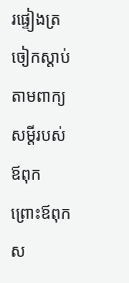រផ្ទៀងត្រចៀកស្ដាប់តាមពាក្យសម្ដីរបស់ឪពុក ព្រោះឪពុកស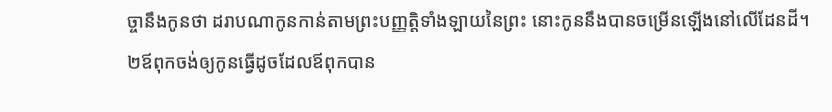ច្ចានឹងកូនថា ដរាបណាកូនកាន់តាមព្រះបញ្ញត្តិទាំងឡាយនៃព្រះ នោះកូននឹងបានចម្រើនឡើងនៅលើដែនដី។
២ឪពុកចង់ឲ្យកូនធ្វើដូចដែលឪពុកបាន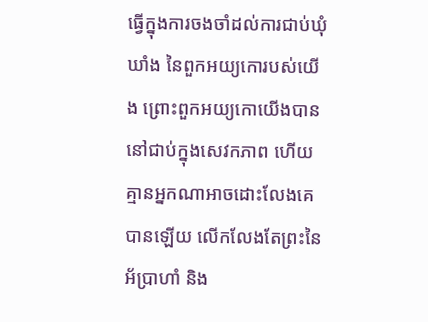ធ្វើក្នុងការចងចាំដល់ការជាប់ឃុំឃាំង នៃពួកអយ្យកោរបស់យើង ព្រោះពួកអយ្យកោយើងបាននៅជាប់ក្នុងសេវកភាព ហើយគ្មានអ្នកណាអាចដោះលែងគេបានឡើយ លើកលែងតែព្រះនៃអ័ប្រាហាំ និង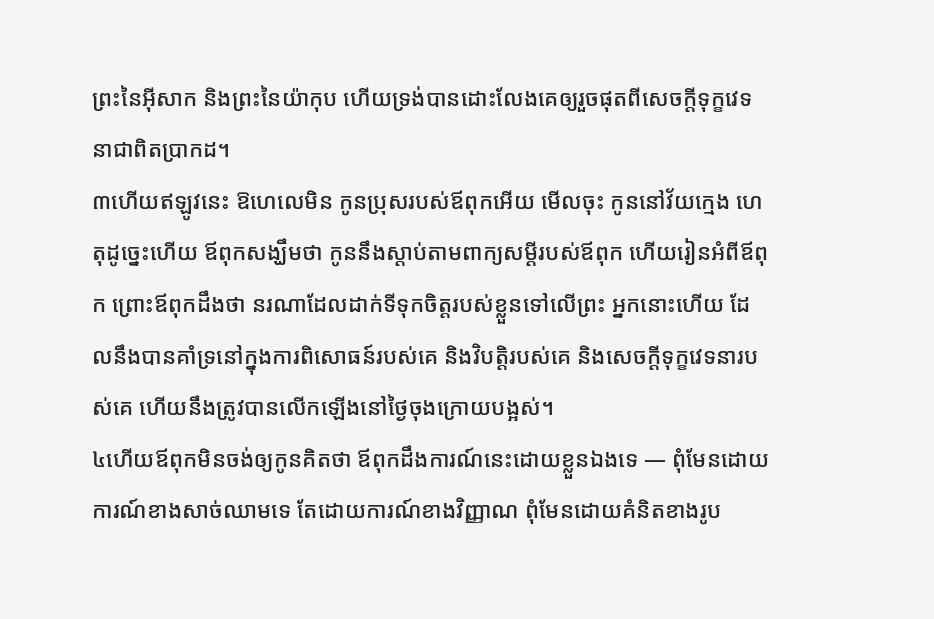ព្រះនៃអ៊ីសាក និងព្រះនៃយ៉ាកុប ហើយទ្រង់បានដោះលែងគេឲ្យរួចផុតពីសេចក្ដីទុក្ខវេទនាជាពិតប្រាកដ។
៣ហើយឥឡូវនេះ ឱហេលេមិន កូនប្រុសរបស់ឪពុកអើយ មើលចុះ កូននៅវ័យក្មេង ហេតុដូច្នេះហើយ ឪពុកសង្ឃឹមថា កូននឹងស្ដាប់តាមពាក្យសម្ដីរបស់ឪពុក ហើយរៀនអំពីឪពុក ព្រោះឪពុកដឹងថា នរណាដែលដាក់ទីទុកចិត្តរបស់ខ្លួនទៅលើព្រះ អ្នកនោះហើយ ដែលនឹងបានគាំទ្រនៅក្នុងការពិសោធន៍របស់គេ និងវិបត្តិរបស់គេ និងសេចក្ដីទុក្ខវេទនារបស់គេ ហើយនឹងត្រូវបានលើកឡើងនៅថ្ងៃចុងក្រោយបង្អស់។
៤ហើយឪពុកមិនចង់ឲ្យកូនគិតថា ឪពុកដឹងការណ៍នេះដោយខ្លួនឯងទេ — ពុំមែនដោយការណ៍ខាងសាច់ឈាមទេ តែដោយការណ៍ខាងវិញ្ញាណ ពុំមែនដោយគំនិតខាងរូប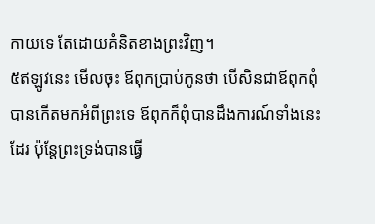កាយទេ តែដោយគំនិតខាងព្រះវិញ។
៥ឥឡូវនេះ មើលចុះ ឪពុកប្រាប់កូនថា បើសិនជាឪពុកពុំបានកើតមកអំពីព្រះទេ ឪពុកក៏ពុំបានដឹងការណ៍ទាំងនេះដែរ ប៉ុន្តែព្រះទ្រង់បានធ្វើ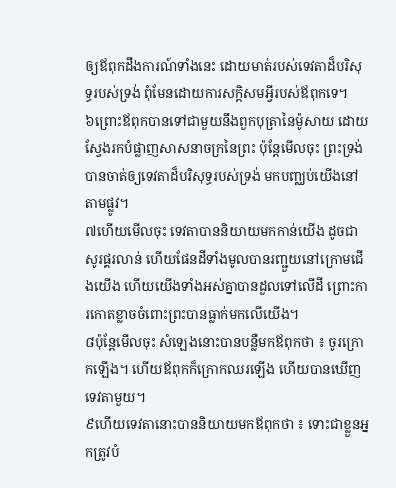ឲ្យឪពុកដឹងការណ៍ទាំងនេះ ដោយមាត់របស់ទេវតាដ៏បរិសុទ្ធរបស់ទ្រង់ ពុំមែនដោយការសក្ដិសមអ្វីរបស់ឪពុកទេ។
៦ព្រោះឪពុកបានទៅជាមួយនឹងពួកបុត្រានៃម៉ូសាយ ដោយស្វែងរកបំផ្លាញសាសនាចក្រនៃព្រះ ប៉ុន្តែមើលចុះ ព្រះទ្រង់បានចាត់ឲ្យទេវតាដ៏បរិសុទ្ធរបស់ទ្រង់ មកបញ្ឈប់យើងនៅតាមផ្លូវ។
៧ហើយមើលចុះ ទេវតាបាននិយាយមកកាន់យើង ដូចជាសូរផ្គរលាន់ ហើយផែនដីទាំងមូលបានរញ្ជួយនៅក្រោមជើងយើង ហើយយើងទាំងអស់គ្នាបានដួលទៅលើដី ព្រោះការកោតខ្លាចចំពោះព្រះបានធ្លាក់មកលើយើង។
៨ប៉ុន្តែមើលចុះ សំឡេងនោះបានបន្លឺមកឪពុកថា ៖ ចូរក្រោកឡើង។ ហើយឪពុកក៏ក្រោកឈរឡើង ហើយបានឃើញទេវតាមួយ។
៩ហើយទេវតានោះបាននិយាយមកឪពុកថា ៖ ទោះជាខ្លួនអ្នកត្រូវបំ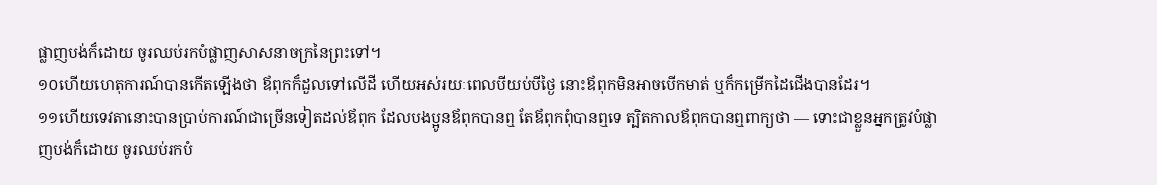ផ្លាញបង់ក៏ដោយ ចូរឈប់រកបំផ្លាញសាសនាចក្រនៃព្រះទៅ។
១០ហើយហេតុការណ៍បានកើតឡើងថា ឪពុកក៏ដួលទៅលើដី ហើយអស់រយៈពេលបីយប់បីថ្ងៃ នោះឪពុកមិនអាចបើកមាត់ ឬក៏កម្រើកដៃជើងបានដែរ។
១១ហើយទេវតានោះបានប្រាប់ការណ៍ជាច្រើនទៀតដល់ឪពុក ដែលបងប្អូនឪពុកបានឮ តែឪពុកពុំបានឮទេ ត្បិតកាលឪពុកបានឮពាក្យថា — ទោះជាខ្លួនអ្នកត្រូវបំផ្លាញបង់ក៏ដោយ ចូរឈប់រកបំ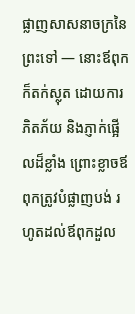ផ្លាញសាសនាចក្រនៃព្រះទៅ — នោះឪពុកក៏តក់ស្លុត ដោយការភិតភ័យ និងភ្ញាក់ផ្អើលដ៏ខ្លាំង ព្រោះខ្លាចឪពុកត្រូវបំផ្លាញបង់ រហូតដល់ឪពុកដួល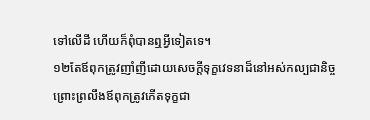ទៅលើដី ហើយក៏ពុំបានឮអ្វីទៀតទេ។
១២តែឪពុកត្រូវញាំញីដោយសេចក្ដីទុក្ខវេទនាដ៏នៅអស់កល្បជានិច្ច ព្រោះព្រលឹងឪពុកត្រូវកើតទុក្ខជា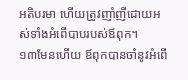អតិបរមា ហើយត្រូវញាំញីដោយអស់ទាំងអំពើបាបរបស់ឪពុក។
១៣មែនហើយ ឪពុកបានចាំនូវអំពើ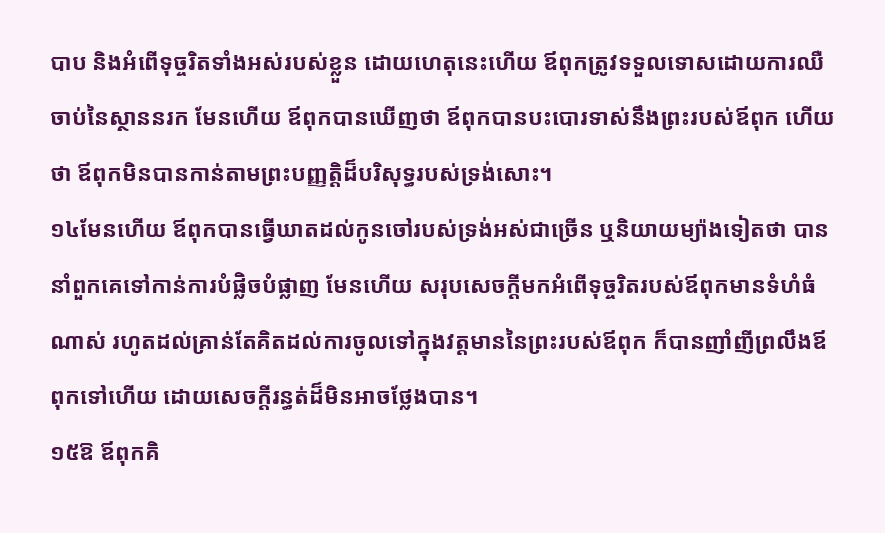បាប និងអំពើទុច្ចរិតទាំងអស់របស់ខ្លួន ដោយហេតុនេះហើយ ឪពុកត្រូវទទួលទោសដោយការឈឺចាប់នៃស្ថាននរក មែនហើយ ឪពុកបានឃើញថា ឪពុកបានបះបោរទាស់នឹងព្រះរបស់ឪពុក ហើយថា ឪពុកមិនបានកាន់តាមព្រះបញ្ញត្តិដ៏បរិសុទ្ធរបស់ទ្រង់សោះ។
១៤មែនហើយ ឪពុកបានធ្វើឃាតដល់កូនចៅរបស់ទ្រង់អស់ជាច្រើន ឬនិយាយម្យ៉ាងទៀតថា បាននាំពួកគេទៅកាន់ការបំផ្លិចបំផ្លាញ មែនហើយ សរុបសេចក្ដីមកអំពើទុច្ចរិតរបស់ឪពុកមានទំហំធំណាស់ រហូតដល់គ្រាន់តែគិតដល់ការចូលទៅក្នុងវត្តមាននៃព្រះរបស់ឪពុក ក៏បានញាំញីព្រលឹងឪពុកទៅហើយ ដោយសេចក្ដីរន្ធត់ដ៏មិនអាចថ្លែងបាន។
១៥ឱ ឪពុកគិ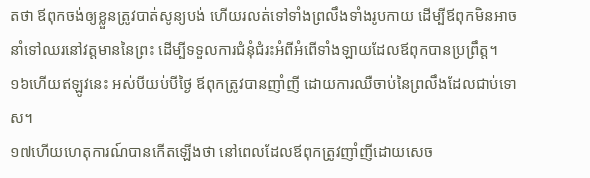តថា ឪពុកចង់ឲ្យខ្លួនត្រូវបាត់សូន្យបង់ ហើយរលត់ទៅទាំងព្រលឹងទាំងរូបកាយ ដើម្បីឪពុកមិនអាចនាំទៅឈរនៅវត្តមាននៃព្រះ ដើម្បីទទួលការជំនុំជំរះអំពីអំពើទាំងឡាយដែលឪពុកបានប្រព្រឹត្ត។
១៦ហើយឥឡូវនេះ អស់បីយប់បីថ្ងៃ ឪពុកត្រូវបានញាំញី ដោយការឈឺចាប់នៃព្រលឹងដែលជាប់ទោស។
១៧ហើយហេតុការណ៍បានកើតឡើងថា នៅពេលដែលឪពុកត្រូវញាំញីដោយសេច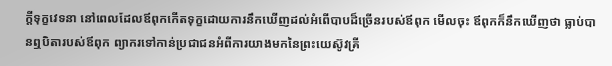ក្ដីទុក្ខវេទនា នៅពេលដែលឪពុកកើតទុក្ខដោយការនឹកឃើញដល់អំពើបាបដ៏ច្រើនរបស់ឪពុក មើលចុះ ឪពុកក៏នឹកឃើញថា ធ្លាប់បានឮបិតារបស់ឪពុក ព្យាករទៅកាន់ប្រជាជនអំពីការយាងមកនៃព្រះយេស៊ូវគ្រី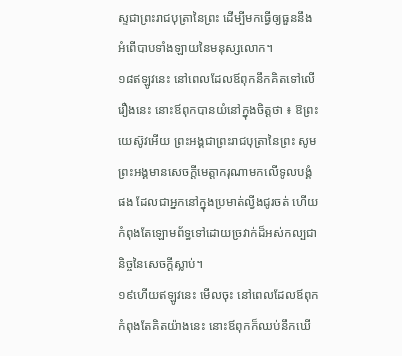ស្ទជាព្រះរាជបុត្រានៃព្រះ ដើម្បីមកធ្វើឲ្យធួននឹងអំពើបាបទាំងឡាយនៃមនុស្សលោក។
១៨ឥឡូវនេះ នៅពេលដែលឪពុកនឹកគិតទៅលើរឿងនេះ នោះឪពុកបានយំនៅក្នុងចិត្តថា ៖ ឱព្រះយេស៊ូវអើយ ព្រះអង្គជាព្រះរាជបុត្រានៃព្រះ សូមព្រះអង្គមានសេចក្ដីមេត្តាករុណាមកលើទូលបង្គំផង ដែលជាអ្នកនៅក្នុងប្រមាត់ល្វីងជូរចត់ ហើយកំពុងតែឡោមព័ទ្ធទៅដោយច្រវាក់ដ៏អស់កល្បជានិច្ចនៃសេចក្ដីស្លាប់។
១៩ហើយឥឡូវនេះ មើលចុះ នៅពេលដែលឪពុកកំពុងតែគិតយ៉ាងនេះ នោះឪពុកក៏ឈប់នឹកឃើ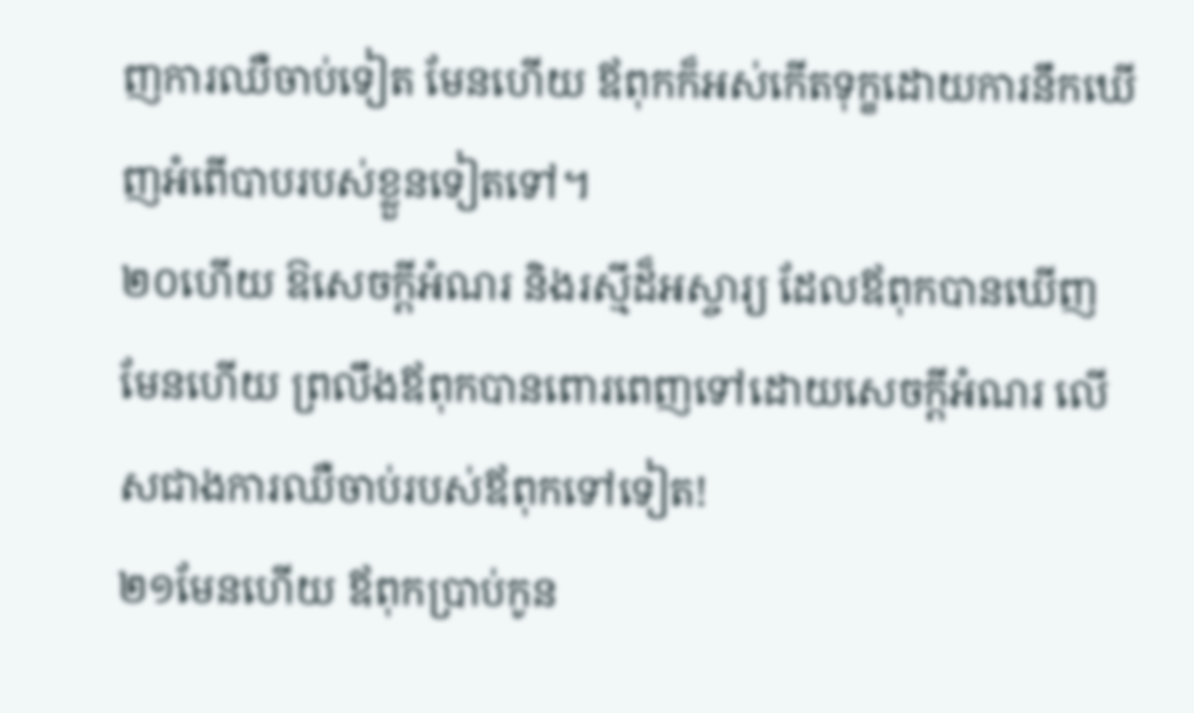ញការឈឺចាប់ទៀត មែនហើយ ឪពុកក៏អស់កើតទុក្ខដោយការនឹកឃើញអំពើបាបរបស់ខ្លួនទៀតទៅ។
២០ហើយ ឱសេចក្ដីអំណរ និងរស្មីដ៏អស្ចារ្យ ដែលឪពុកបានឃើញ មែនហើយ ព្រលឹងឪពុកបានពោរពេញទៅដោយសេចក្ដីអំណរ លើសជាងការឈឺចាប់របស់ឪពុកទៅទៀត!
២១មែនហើយ ឪពុកប្រាប់កូន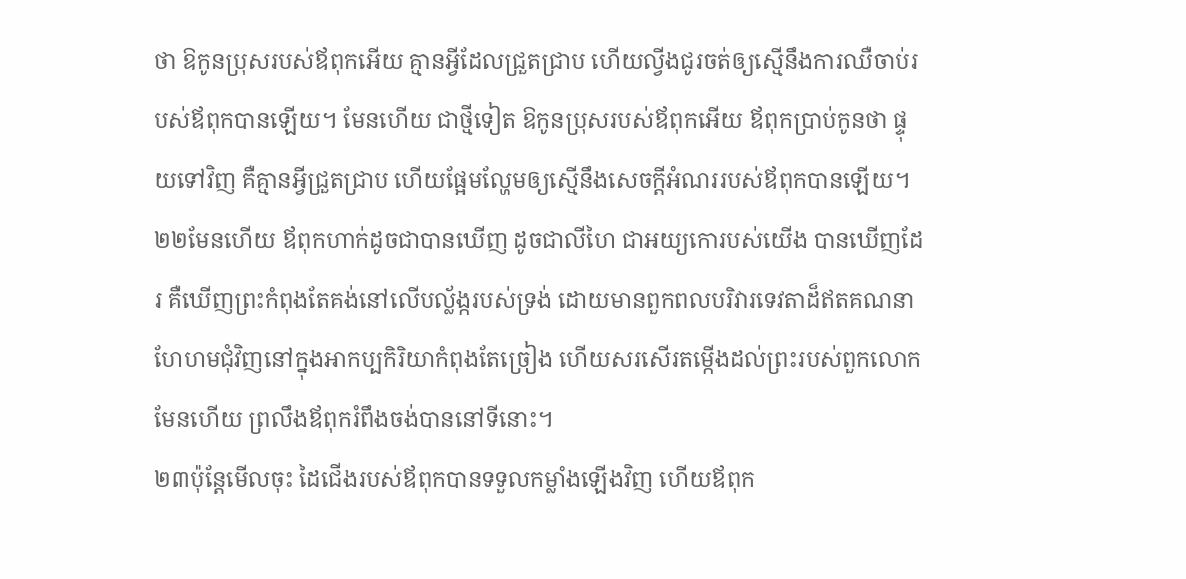ថា ឱកូនប្រុសរបស់ឪពុកអើយ គ្មានអ្វីដែលជ្រួតជ្រាប ហើយល្វីងជូរចត់ឲ្យស្មើនឹងការឈឺចាប់របស់ឪពុកបានឡើយ។ មែនហើយ ជាថ្មីទៀត ឱកូនប្រុសរបស់ឪពុកអើយ ឪពុកប្រាប់កូនថា ផ្ទុយទៅវិញ គឺគ្មានអ្វីជ្រួតជ្រាប ហើយផ្អែមល្ហែមឲ្យស្មើនឹងសេចក្ដីអំណររបស់ឪពុកបានឡើយ។
២២មែនហើយ ឪពុកហាក់ដូចជាបានឃើញ ដូចជាលីហៃ ជាអយ្យកោរបស់យើង បានឃើញដែរ គឺឃើញព្រះកំពុងតែគង់នៅលើបល្ល័ង្ករបស់ទ្រង់ ដោយមានពួកពលបរិវារទេវតាដ៏ឥតគណនាហែហមជុំវិញនៅក្នុងអាកប្បកិរិយាកំពុងតែច្រៀង ហើយសរសើរតម្កើងដល់ព្រះរបស់ពួកលោក មែនហើយ ព្រលឹងឪពុករំពឹងចង់បាននៅទីនោះ។
២៣ប៉ុន្តែមើលចុះ ដៃជើងរបស់ឪពុកបានទទួលកម្លាំងឡើងវិញ ហើយឪពុក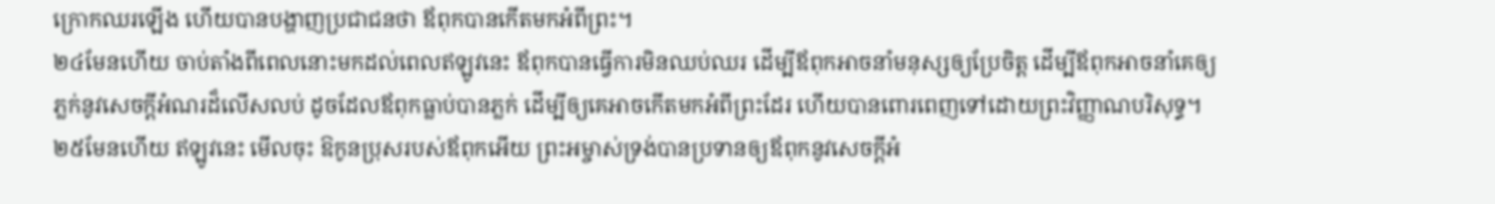ក្រោកឈរឡើង ហើយបានបង្ហាញប្រជាជនថា ឪពុកបានកើតមកអំពីព្រះ។
២៤មែនហើយ ចាប់តាំងពីពេលនោះមកដល់ពេលឥឡូវនេះ ឪពុកបានធ្វើការមិនឈប់ឈរ ដើម្បីឪពុកអាចនាំមនុស្សឲ្យប្រែចិត្ត ដើម្បីឪពុកអាចនាំគេឲ្យភ្លក់នូវសេចក្ដីអំណរដ៏លើសលប់ ដូចដែលឪពុកធ្លាប់បានភ្លក់ ដើម្បីឲ្យគេអាចកើតមកអំពីព្រះដែរ ហើយបានពោរពេញទៅដោយព្រះវិញ្ញាណបរិសុទ្ធ។
២៥មែនហើយ ឥឡូវនេះ មើលចុះ ឱកូនប្រុសរបស់ឪពុកអើយ ព្រះអម្ចាស់ទ្រង់បានប្រទានឲ្យឪពុកនូវសេចក្ដីអំ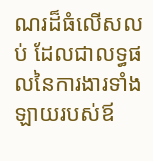ណរដ៏ធំលើសលប់ ដែលជាលទ្ធផលនៃការងារទាំងឡាយរបស់ឪ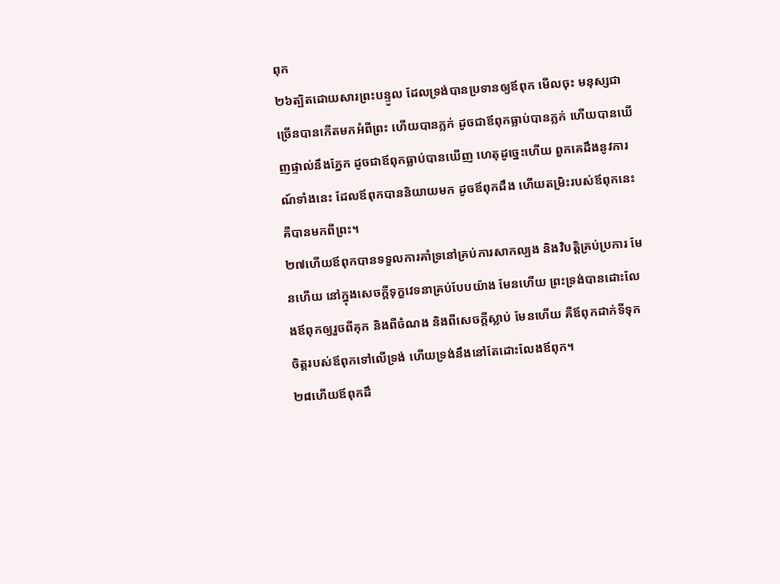ពុក
២៦ត្បិតដោយសារព្រះបន្ទូល ដែលទ្រង់បានប្រទានឲ្យឪពុក មើលចុះ មនុស្សជាច្រើនបានកើតមកអំពីព្រះ ហើយបានភ្លក់ ដូចជាឪពុកធ្លាប់បានភ្លក់ ហើយបានឃើញផ្ទាល់នឹងភ្នែក ដូចជាឪពុកធ្លាប់បានឃើញ ហេតុដូច្នេះហើយ ពួកគេដឹងនូវការណ៍ទាំងនេះ ដែលឪពុកបាននិយាយមក ដូចឪពុកដឹង ហើយតម្រិះរបស់ឪពុកនេះ គឺបានមកពីព្រះ។
២៧ហើយឪពុកបានទទួលការគាំទ្រនៅគ្រប់ការសាកល្បង និងវិបត្តិគ្រប់ប្រការ មែនហើយ នៅក្នុងសេចក្ដីទុក្ខវេទនាគ្រប់បែបយ៉ាង មែនហើយ ព្រះទ្រង់បានដោះលែងឪពុកឲ្យរួចពីគុក និងពីចំណង និងពីសេចក្ដីស្លាប់ មែនហើយ គឺឪពុកដាក់ទីទុកចិត្តរបស់ឪពុកទៅលើទ្រង់ ហើយទ្រង់នឹងនៅតែដោះលែងឪពុក។
២៨ហើយឪពុកដឹ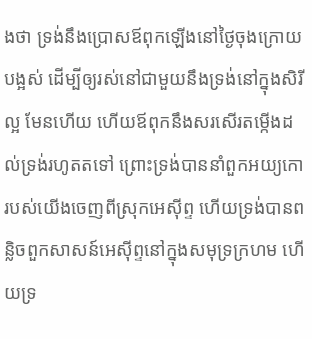ងថា ទ្រង់នឹងប្រោសឪពុកឡើងនៅថ្ងៃចុងក្រោយបង្អស់ ដើម្បីឲ្យរស់នៅជាមួយនឹងទ្រង់នៅក្នុងសិរីល្អ មែនហើយ ហើយឪពុកនឹងសរសើរតម្កើងដល់ទ្រង់រហូតតទៅ ព្រោះទ្រង់បាននាំពួកអយ្យកោរបស់យើងចេញពីស្រុកអេស៊ីព្ទ ហើយទ្រង់បានពន្លិចពួកសាសន៍អេស៊ីព្ទនៅក្នុងសមុទ្រក្រហម ហើយទ្រ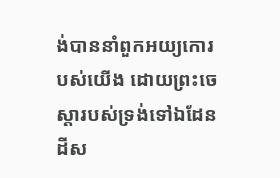ង់បាននាំពួកអយ្យកោរបស់យើង ដោយព្រះចេស្ដារបស់ទ្រង់ទៅឯដែនដីស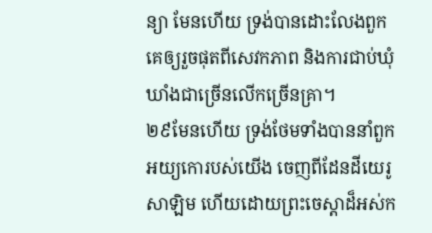ន្យា មែនហើយ ទ្រង់បានដោះលែងពួកគេឲ្យរួចផុតពីសេវកភាព និងការជាប់ឃុំឃាំងជាច្រើនលើកច្រើនគ្រា។
២៩មែនហើយ ទ្រង់ថែមទាំងបាននាំពួកអយ្យកោរបស់យើង ចេញពីដែនដីយេរូសាឡិម ហើយដោយព្រះចេស្ដាដ៏អស់ក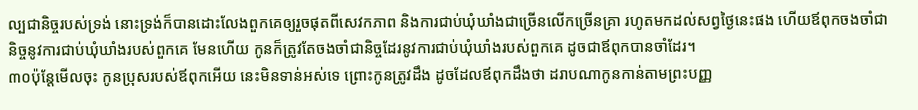ល្បជានិច្ចរបស់ទ្រង់ នោះទ្រង់ក៏បានដោះលែងពួកគេឲ្យរួចផុតពីសេវកភាព និងការជាប់ឃុំឃាំងជាច្រើនលើកច្រើនគ្រា រហូតមកដល់សព្វថ្ងៃនេះផង ហើយឪពុកចងចាំជានិច្ចនូវការជាប់ឃុំឃាំងរបស់ពួកគេ មែនហើយ កូនក៏ត្រូវតែចងចាំជានិច្ចដែរនូវការជាប់ឃុំឃាំងរបស់ពួកគេ ដូចជាឪពុកបានចាំដែរ។
៣០ប៉ុន្តែមើលចុះ កូនប្រុសរបស់ឪពុកអើយ នេះមិនទាន់អស់ទេ ព្រោះកូនត្រូវដឹង ដូចដែលឪពុកដឹងថា ដរាបណាកូនកាន់តាមព្រះបញ្ញ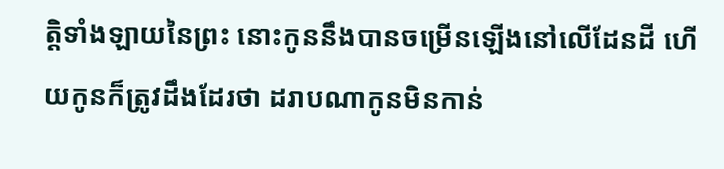ត្តិទាំងឡាយនៃព្រះ នោះកូននឹងបានចម្រើនឡើងនៅលើដែនដី ហើយកូនក៏ត្រូវដឹងដែរថា ដរាបណាកូនមិនកាន់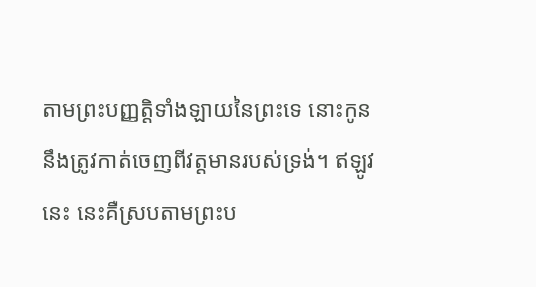តាមព្រះបញ្ញត្តិទាំងឡាយនៃព្រះទេ នោះកូននឹងត្រូវកាត់ចេញពីវត្តមានរបស់ទ្រង់។ ឥឡូវនេះ នេះគឺស្របតាមព្រះប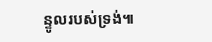ន្ទូលរបស់ទ្រង់៕